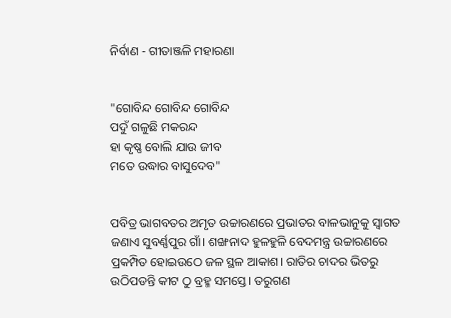ନିର୍ବାଣ - ଗୀତାଞ୍ଜଳି ମହାରଣା


"ଗୋବିନ୍ଦ ଗୋବିନ୍ଦ ଗୋବିନ୍ଦ
ପଦୁଁ ଗଳୁଛି ମକରନ୍ଦ
ହା କୃଷ୍ଣ ବୋଲି ଯାଉ ଜୀବ
ମତେ ଉଦ୍ଧାର ବାସୁଦେବ"


ପବିତ୍ର ଭାଗବତର ଅମୃତ ଉଚ୍ଚାରଣରେ ପ୍ରଭାତର ବାଳଭାନୁକୁ ସ୍ବାଗତ ଜଣାଏ ସୁବର୍ଣ୍ଣପୁର ଗାଁ। ଶଙ୍ଖନାଦ ହୁଳହୁଳି ବେଦମନ୍ତ୍ର ଉଚ୍ଚାରଣରେ ପ୍ରକମ୍ପିତ ହୋଇଉଠେ ଜଳ ସ୍ଥଳ ଆକାଶ। ରାତିର ଚାଦର ଭିତରୁ ଉଠିପଡନ୍ତି କୀଟ ଠୁ ବ୍ରହ୍ମ ସମସ୍ତେ। ତରୁଗଣ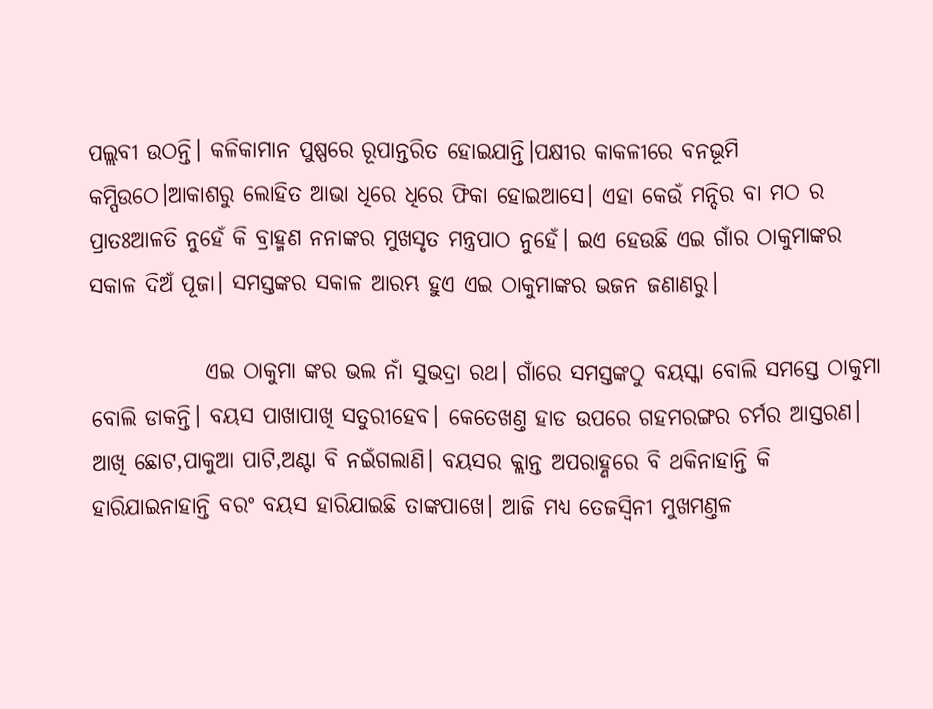ପଲ୍ଲବୀ ଉଠନ୍ତି। କଳିକାମାନ ପୁଷ୍ପରେ ରୂପାନ୍ତରିତ ହୋଇଯାନ୍ତି।ପକ୍ଷୀର କାକଳୀରେ ବନଭୂମି କମ୍ପିଉଠେ।ଆକାଶରୁ ଲୋହିତ ଆଭା ଧିରେ ଧିରେ ଫିକା ହୋଇଆସେ। ଏହା କେଉଁ ମନ୍ଦିର ବା ମଠ ର ପ୍ରାତଃଆଳତି ନୁହେଁ କି ବ୍ରାହ୍ମଣ ନନାଙ୍କର ମୁଖସୃତ ମନ୍ତ୍ରପାଠ ନୁହେଁ। ଇଏ ହେଉଛି ଏଇ ଗାଁର ଠାକୁମାଙ୍କର ସକାଳ ଦିଅଁ ପୂଜା। ସମସ୍ତଙ୍କର ସକାଳ ଆରମ୍ଭ ହୁଏ ଏଇ ଠାକୁମାଙ୍କର ଭଜନ ଜଣାଣରୁ।

             ଏଇ ଠାକୁମା ଙ୍କର ଭଲ ନାଁ ସୁଭଦ୍ରା ରଥ। ଗାଁରେ ସମସ୍ତଙ୍କଠୁ ବୟସ୍କା ବୋଲି ସମସ୍ତେ ଠାକୁମା ବୋଲି ଡାକନ୍ତି। ବୟସ ପାଖାପାଖି ସତୁରୀହେବ। କେତେଖଣ୍ତ ହାଡ ଉପରେ ଗହମରଙ୍ଗର ଚର୍ମର ଆସ୍ତରଣ। ଆଖି ଛୋଟ,ପାକୁଆ ପାଟି,ଅଣ୍ଟା ବି ନଇଁଗଲାଣି। ବୟସର କ୍ଲାନ୍ତ ଅପରାହ୍ଣରେ ବି ଥକିନାହାନ୍ତି କି ହାରିଯାଇନାହାନ୍ତି ବରଂ ବୟସ ହାରିଯାଇଛି ତାଙ୍କପାଖେ। ଆଜି ମଧ୍ୟ ତେଜସ୍ବିନୀ ମୁଖମଣ୍ତଳ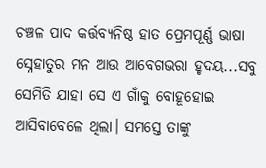ଚଞ୍ଚଳ ପାଦ କର୍ତ୍ତବ୍ୟନିଷ୍ଠ ହାତ ପ୍ରେମପୂର୍ଣ୍ଣ ଭାଷା ସ୍ନେହାତୁର ମନ ଆଉ ଆବେଗଭରା ହୃଦୟ...ସବୁ ସେମିତି ଯାହା ସେ ଏ ଗାଁକୁ ବୋହୂହୋଇ ଆସିବାବେଳେ ଥିଲା। ସମସ୍ତେ ତାଙ୍କୁ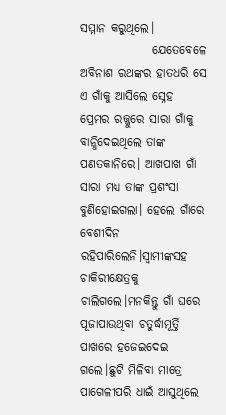ସମ୍ମାନ କରୁଥିଲେ।
               ଯେତେବେଳେ ଅବିନାଶ ରଥଙ୍କର ହାତଧରି ସେ ଏ ଗାଁକୁ ଆସିଲେ ସ୍ନେହ ପ୍ରେମର ରଜ୍ଜୁରେ ସାରା ଗାଁକୁ ବାନ୍ଧିଦେଇଥିଲେ ତାଙ୍କ ପଣତକାନିରେ। ଆଖପାଖ ଗାଁ ସାରା ମଧ୍ୟ ତାଙ୍କ ପ୍ରଶଂସା ବୁଣିହୋଇଗଲା। ହେଲେ ଗାଁରେ ବେଶୀଦିନ ରହିପାରିଲେନି।ସ୍ବାମୀଙ୍କସହ ଚାକିରୀକ୍ଷେତ୍ରକୁ ଚାଲିଗଲେ।ମନକିନ୍ତୁ ଗାଁ ଘରେ ପୂଜାପାଉଥିବା ଚତୁର୍ଦ୍ଧାମୂର୍ତ୍ତି ପାଖରେ ହଜେଇଦେଇ ଗଲେ।ଛୁଟି ମିଳିବା ମାତ୍ରେ ପାଗେଳୀପରି ଧାଇଁ ଆସୁଥିଲେ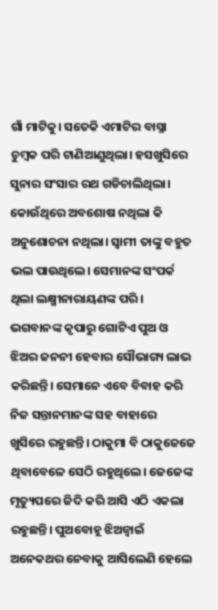ଗାଁ ମାଟିକୁ। ସତେକି ଏମାଟିର ବାସ୍ନା ଚୁମ୍ବକ ପରି ଟାଣିଆଣୁଥିଲା। ହସଖୁସିରେ  ସୁନାର ସଂସାର ରଥ ଗଡିଚାଲିଥିଲା। କୋଉଁଥିରେ ଅବଶୋଷ ନଥିଲା କି ଅନୁଶୋଚନା ନଥିଲା। ସ୍ବାମୀ ତାଙ୍କୁ ବହୁତ ଭଲ ପାଉଥିଲେ। ସେମାନଙ୍କ ସଂପର୍କ ଥିଲା ଲକ୍ଷ୍ମୀନାରାୟଣଙ୍କ ପରି। ଭଗବାନଙ୍କ କୃପାରୁ ଗୋଟିଏ ପୁଅ ଓ ଝିଅର ଜନନୀ ହେବାର ସୌଭାଗ୍ୟ ଲାଭ କରିଛନ୍ତି। ସେମାନେ ଏବେ ବିବାହ କରି ନିଜ ସନ୍ତାନମାନଙ୍କ ସହ ବାହାରେ  ଖୁସିରେ ରହୁଛନ୍ତି। ଠାକୁମା ବି ଠାକୁଜେଜେ ଥିବାବେଳେ ସେଠି ରହୁଥିଲେ। ଜେଜେଙ୍କ ମୃତ୍ୟୁପରେ ଜିଦି କରି ଆସି ଏଠି ଏକଲା ରହୁଛନ୍ତି। ପୁଅବୋହୂ ଝିଅଜ୍ବାଇଁ ଅନେକଥର ନେବାକୁ ଆସିଲେଣି ହେଲେ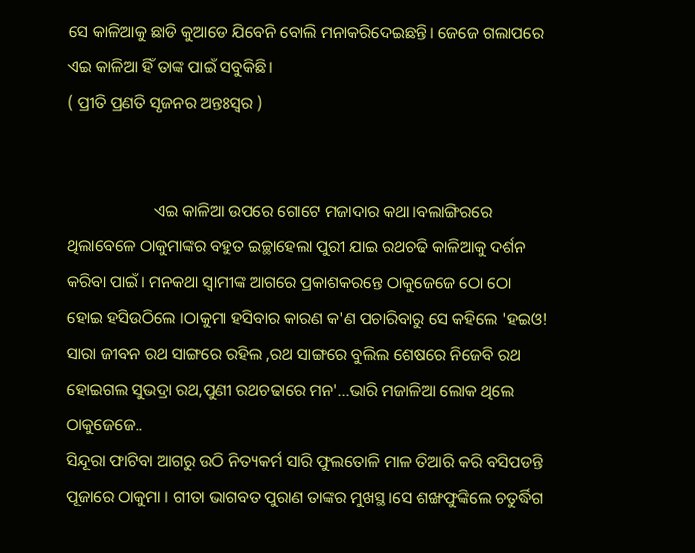ସେ କାଳିଆକୁ ଛାଡି କୁଆଡେ ଯିବେନି ବୋଲି ମନାକରିଦେଇଛନ୍ତି। ଜେଜେ ଗଲାପରେ ଏଇ କାଳିଆ ହିଁ ତାଙ୍କ ପାଇଁ ସବୁକିଛି।
( ପ୍ରୀତି ପ୍ରଣତି ସୃଜନର ଅନ୍ତଃସ୍ୱର )


                     ଏଇ କାଳିଆ ଉପରେ ଗୋଟେ ମଜାଦାର କଥା।ବଲାଙ୍ଗିରରେ ଥିଲାବେଳେ ଠାକୁମାଙ୍କର ବହୁତ ଇଚ୍ଛାହେଲା ପୁରୀ ଯାଇ ରଥଚଢି କାଳିଆକୁ ଦର୍ଶନ କରିବା ପାଇଁ। ମନକଥା ସ୍ବାମୀଙ୍କ ଆଗରେ ପ୍ରକାଶକରନ୍ତେ ଠାକୁଜେଜେ ଠୋ ଠୋ ହୋଇ ହସିଉଠିଲେ ।ଠାକୁମା ହସିବାର କାରଣ କ'ଣ ପଚାରିବାରୁ ସେ କହିଲେ 'ହଇଓ! ସାରା ଜୀବନ ରଥ ସାଙ୍ଗରେ ରହିଲ ,ରଥ ସାଙ୍ଗରେ ବୁଲିଲ ଶେଷରେ ନିଜେବି ରଥ ହୋଇଗଲ ସୁଭଦ୍ରା ରଥ,ପୁଣୀ ରଥଚଢାରେ ମନ'...ଭାରି ମଜାଳିଆ ଲୋକ ଥିଲେ ଠାକୁଜେଜେ..
ସିନ୍ଦୂରା ଫାଟିବା ଆଗରୁ ଉଠି ନିତ୍ୟକର୍ମ ସାରି ଫୁଲତୋଳି ମାଳ ତିଆରି କରି ବସିପଡନ୍ତି ପୂଜାରେ ଠାକୁମା । ଗୀତା ଭାଗବତ ପୁରାଣ ତାଙ୍କର ମୁଖସ୍ଥ।ସେ ଶଙ୍ଖଫୁଙ୍କିଲେ ଚତୁର୍ଦ୍ଧିଗ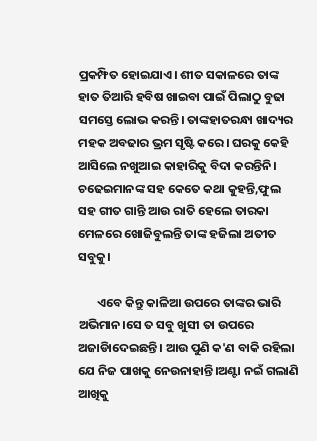ପ୍ରକମ୍ଫିତ ହୋଇଯାଏ। ଶୀତ ସକାଳରେ ତାଙ୍କ ହାତ ତିଆରି ହବିଷ ଖାଇବା ପାଇଁ ପିଲାଠୁ ବୁଢା ସମସ୍ତେ ଲୋଭ କରନ୍ତି। ତାଙ୍କହାତରନ୍ଧା ଖାଦ୍ୟର ମହକ ଅବଢାର ଭ୍ରମ ସୃଷ୍ଟି କରେ। ଘରକୁ କେହି ଆସିଲେ ନଖୁଆଇ କାହାରିକୁ ବିଦା କରନ୍ତିନି। ଚଢେଇମାନଙ୍କ ସହ କେତେ କଥା କୁହନ୍ତି,ଫୁଲ ସହ ଗୀତ ଗାନ୍ତି ଆଉ ରାତି ହେଲେ ତାରକା ମେଳରେ ଖୋଜିବୁଲନ୍ତି ତାଙ୍କ ହଜିଲା ଅତୀତ ସବୁକୁ।

       ଏବେ କିନ୍ତୁ କାଳିଆ ଉପରେ ତାଙ୍କର ଭାରି ଅଭିମାନ।ସେ ତ ସବୁ ଖୁସୀ ତା ଉପରେ ଅଜାଡିାଦେଇଛନ୍ତି। ଆଉ ପୁଣି କ'ଣ ବାକି ରହିଲା ଯେ ନିଜ ପାଖକୁ ନେଉନାହାନ୍ତି।ଅଣ୍ଟା ନଇଁ ଗଲାଣି ଆଖିକୁ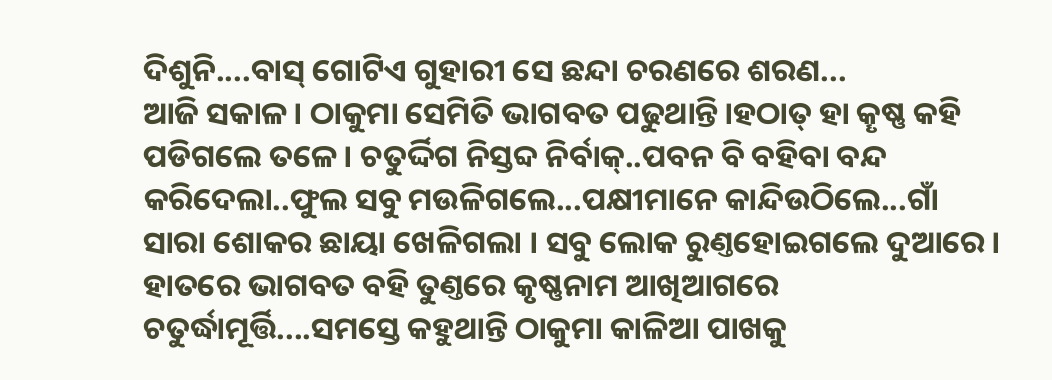ଦିଶୁନି....ବାସ୍ ଗୋଟିଏ ଗୁହାରୀ ସେ ଛନ୍ଦା ଚରଣରେ ଶରଣ...
ଆଜି ସକାଳ। ଠାକୁମା ସେମିତି ଭାଗବତ ପଢୁଥାନ୍ତି।ହଠାତ୍ ହା କୄଷ୍ଣ କହି ପଡିଗଲେ ତଳେ। ଚତୁର୍ଦ୍ଦିଗ ନିସ୍ତବ୍ଦ ନିର୍ବାକ୍..ପବନ ବି ବହିବା ବନ୍ଦ କରିଦେଲା..ଫୁଲ ସବୁ ମଉଳିଗଲେ...ପକ୍ଷୀମାନେ କାନ୍ଦିଉଠିଲେ...ଗାଁ ସାରା ଶୋକର ଛାୟା ଖେଳିଗଲା । ସବୁ ଲୋକ ରୁଣ୍ତହୋଇଗଲେ ଦୁଆରେ। ହାତରେ ଭାଗବତ ବହି ତୁଣ୍ତରେ କୃଷ୍ଣନାମ ଆଖିଆଗରେ ଚତୁର୍ଦ୍ଧାମୂର୍ତ୍ତି....ସମସ୍ତେ କହୁଥାନ୍ତି ଠାକୁମା କାଳିଆ ପାଖକୁ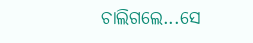ଚାଲିଗଲେ...ସେ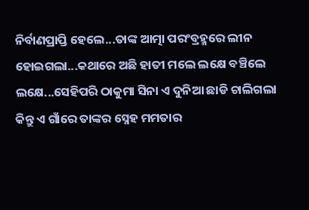ନିର୍ବାଣପ୍ରାପ୍ତି ହେଲେ...ତାଙ୍କ ଆତ୍ମା ପରଂବ୍ରହ୍ମରେ ଲୀନ ହୋଇଗଲା...କଥାରେ ଅଛି ହାତୀ ମଲେ ଲକ୍ଷେ ବଞ୍ଚିଲେ ଲକ୍ଷେ...ସେହିପରି ଠାକୁମା ସିନା ଏ ଦୁନିଆ ଛାଡି ଚାଲିଗଲା କିନ୍ତୁ ଏ ଗାଁରେ ତାଙ୍କର ସ୍ନେହ ମମତାର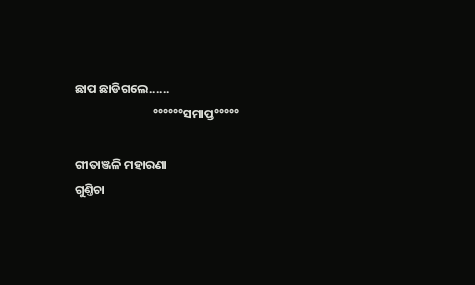ଛାପ ଛାଡିଗଲେ......
                            °°°°°°ସମାପ୍ତ°°°°°

ଗୀତାଞ୍ଜଳି ମହାରଣା
ଗୁଣ୍ତିଚା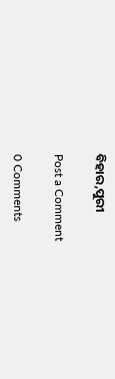ବିହାର,ପୁରୀ

Post a Comment

0 Comments